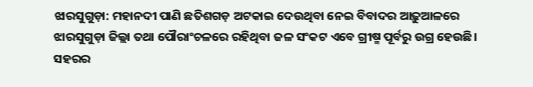ଝାରସୁଗୁଡ଼ା: ମହାନଦୀ ପାଣି ଛତିଶଗଡ଼ ଅଟକାଇ ଦେଉଥିବା ନେଇ ବିବାଦର ଆଢ଼ୁଆଳରେ ଝାରସୁଗୁଡ଼ା ଜିଲ୍ଲା ତଥା ପୌରାଂଚଳରେ ରହିଥିବା ଜଳ ସଂକଟ ଏବେ ଗ୍ରୀଷ୍ମ ପୂର୍ବରୁ ଉଗ୍ର ହେଉଛି। ସହରର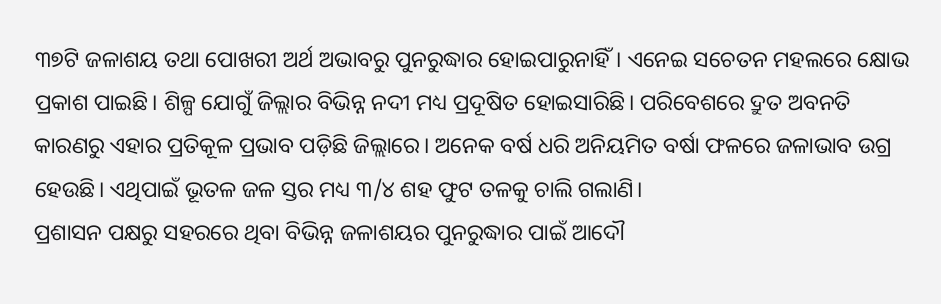୩୭ଟି ଜଳାଶୟ ତଥା ପୋଖରୀ ଅର୍ଥ ଅଭାବରୁ ପୁନରୁଦ୍ଧାର ହୋଇପାରୁନାହିଁ। ଏନେଇ ସଚେତନ ମହଲରେ କ୍ଷୋଭ ପ୍ରକାଶ ପାଇଛି। ଶିଳ୍ପ ଯୋଗୁଁ ଜିଲ୍ଲାର ବିଭିନ୍ନ ନଦୀ ମଧ୍ୟ ପ୍ରଦୂଷିତ ହୋଇସାରିଛି। ପରିବେଶରେ ଦ୍ରୁତ ଅବନତି କାରଣରୁ ଏହାର ପ୍ରତିକୂଳ ପ୍ରଭାବ ପଡ଼ିଛି ଜିଲ୍ଲାରେ। ଅନେକ ବର୍ଷ ଧରି ଅନିୟମିତ ବର୍ଷା ଫଳରେ ଜଳାଭାବ ଉଗ୍ର ହେଉଛି। ଏଥିପାଇଁ ଭୂତଳ ଜଳ ସ୍ତର ମଧ୍ୟ ୩/୪ ଶହ ଫୁଟ ତଳକୁ ଚାଲି ଗଲାଣି।
ପ୍ରଶାସନ ପକ୍ଷରୁ ସହରରେ ଥିବା ବିଭିନ୍ନ ଜଳାଶୟର ପୁନରୁଦ୍ଧାର ପାଇଁ ଆଦୌ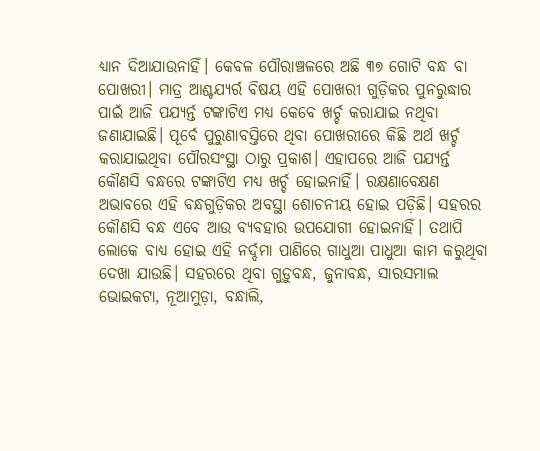ଧ୍ୟାନ ଦିଆଯାଉନାହିଁ। କେବଳ ପୌରାଞ୍ଚଳରେ ଅଛି ୩୭ ଗୋଟି ବନ୍ଧ ବା ପୋଖରୀ। ମାତ୍ର ଆଶ୍ଚଯ୍ୟର୍ର ବିଷୟ ଏହି ପୋଖରୀ ଗୁଡ଼ିକର ପୁନରୁଦ୍ଧାର ପାଇଁ ଆଜି ପଯ୍ୟର୍ନ୍ତ ଟଙ୍କାଟିଏ ମଧ୍ୟ କେବେ ଖର୍ଚ୍ଚ କରାଯାଇ ନଥିବା ଜଣାଯାଇଛି। ପୂର୍ବେ ପୁରୁଣାବସ୍ତିରେ ଥିବା ପୋଖରୀରେ କିଛି ଅର୍ଥ ଖର୍ଚ୍ଚ କରାଯାଇଥିବା ପୌରସଂସ୍ଥା ଠାରୁ ପ୍ରକାଶ। ଏହାପରେ ଆଜି ପଯ୍ୟର୍ନ୍ତ କୌଣସି ବନ୍ଧରେ ଟଙ୍କାଟିଏ ମଧ୍ୟ ଖର୍ଚ୍ଚ ହୋଇନାହିଁ। ରକ୍ଷଣାବେକ୍ଷଣ ଅଭାବରେ ଏହି ବନ୍ଧଗୁଡ଼ିକର ଅବସ୍ଥା ଶୋଚନୀୟ ହୋଇ ପଡ଼ିଛି। ସହରର କୌଣସି ବନ୍ଧ ଏବେ ଆଉ ବ୍ୟବହାର ଉପଯୋଗୀ ହୋଇନାହିଁ। ତଥାପି ଲୋକେ ବାଧ୍ୟ ହୋଇ ଏହି ନର୍ଦ୍ଦମା ପାଣିରେ ଗାଧୁଆ ପାଧୁଆ କାମ କରୁଥିବା ଦେଖା ଯାଉଛି। ସହରରେ ଥିବା ଗୁଡ଼ୁବନ୍ଧ, ଜୁନାବନ୍ଧ, ସାରସମାଲ ଭୋଇକଟା, ନୂଆମୁଡ଼ା, ବନ୍ଧାଲି,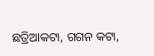ଛତ୍ରିଆକଟା, ଗଗନ କଟା,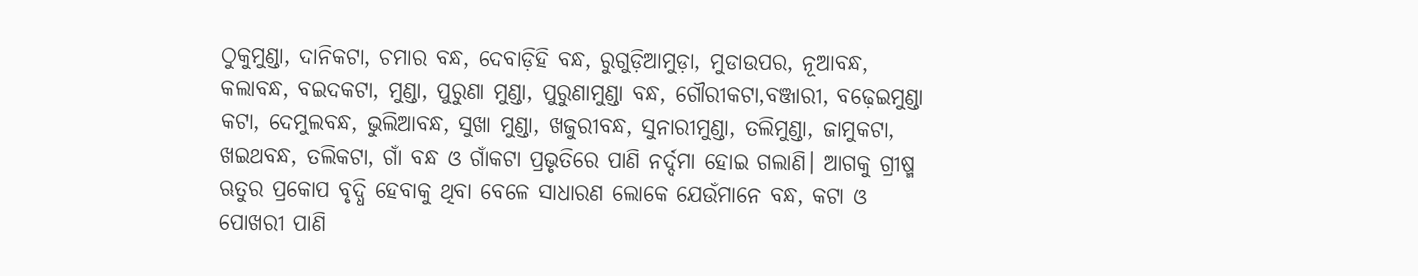ଠୁକୁମୁଣ୍ଡା, ଦାନିକଟା, ଚମାର ବନ୍ଧ, ଦେବାଡ଼ିହି ବନ୍ଧ, ରୁଗୁଡ଼ିଆମୁଡ଼ା, ମୁଡାଉପର, ନୂଆବନ୍ଧ, କଲାବନ୍ଧ, ବଇଦକଟା, ମୁଣ୍ଡା, ପୁରୁଣା ମୁଣ୍ଡା, ପୁରୁଣାମୁଣ୍ଡା ବନ୍ଧ, ଗୌରୀକଟା,ବଞ୍ଜାରୀ, ବଢ଼େଇମୁଣ୍ଡା କଟା, ଦେମୁଲବନ୍ଧ, ଭୁଲିଆବନ୍ଧ, ସୁଖା ମୁଣ୍ଡା, ଖଜୁରୀବନ୍ଧ, ସୁନାରୀମୁଣ୍ଡା, ତଲିମୁଣ୍ଡା, ଜାମୁକଟା, ଖଇଥବନ୍ଧ, ତଲିକଟା, ଗାଁ ବନ୍ଧ ଓ ଗାଁକଟା ପ୍ରଭୃତିରେ ପାଣି ନର୍ଦ୍ଦମା ହୋଇ ଗଲାଣି। ଆଗକୁ ଗ୍ରୀଷ୍ମ ଋତୁର ପ୍ରକୋପ ବୃଦ୍ଧି ହେବାକୁ ଥିବା ବେଳେ ସାଧାରଣ ଲୋକେ ଯେଉଁମାନେ ବନ୍ଧ, କଟା ଓ ପୋଖରୀ ପାଣି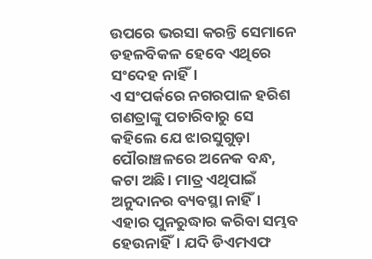ଉପରେ ଭରସା କରନ୍ତି ସେମାନେ ଡହଳବିକଳ ହେବେ ଏଥିରେ ସଂଦେହ ନାହିଁ।
ଏ ସଂପର୍କରେ ନଗରପାଳ ହରିଶ ଗଣତ୍ରାଙ୍କୁ ପଚାରିବାରୁ ସେ କହିଲେ ଯେ ଝାରସୁଗୁଡ଼ା ପୌରାଞ୍ଚଳରେ ଅନେକ ବନ୍ଧ, କଟା ଅଛି। ମାତ୍ର ଏଥିପାଇଁ ଅନୁଦାନର ବ୍ୟବସ୍ଥା ନାହିଁ। ଏହାର ପୁନରୁଦ୍ଧାର କରିବା ସମ୍ଭବ ହେଉନାହିଁ। ଯଦି ଡିଏମଏଫ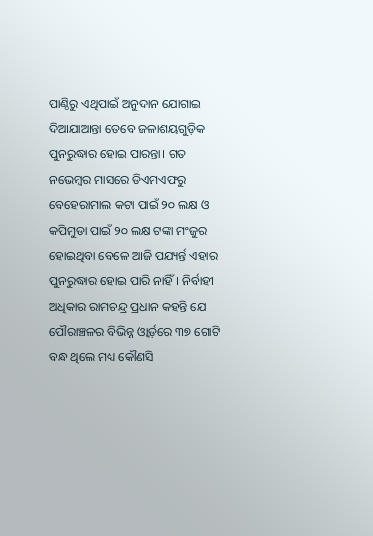ପାଣ୍ଠିରୁ ଏଥିପାଇଁ ଅନୁଦାନ ଯୋଗାଇ ଦିଆଯାଆନ୍ତା ତେବେ ଜଳାଶୟଗୁଡ଼ିକ ପୁନରୁଦ୍ଧାର ହୋଇ ପାରନ୍ତା। ଗତ ନଭେମ୍ବର ମାସରେ ଡିଏମଏଫରୁ ବେହେରାମାଲ କଟା ପାଇଁ ୨୦ ଲକ୍ଷ ଓ କପିମୁଡା ପାଇଁ ୨୦ ଲକ୍ଷ ଟଙ୍କା ମଂଜୁର ହୋଇଥିବା ବେଳେ ଆଜି ପଯ୍ୟର୍ନ୍ତ ଏହାର ପୁନରୁଦ୍ଧାର ହୋଇ ପାରି ନାହିଁ। ନିର୍ବାହୀ ଅଧିକାର ରାମଚନ୍ଦ୍ର ପ୍ରଧାନ କହନ୍ତି ଯେ ପୌରାଞ୍ଚଳର ବିଭିନ୍ନ ଓ୍ଵାର୍ଡ଼ରେ ୩୭ ଗୋଟି ବନ୍ଧ ଥିଲେ ମଧ୍ୟ କୌଣସି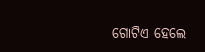ଗୋଟିଏ ହେଲେ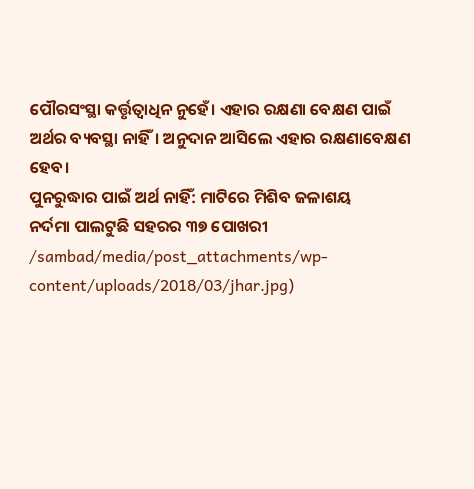ପୌରସଂସ୍ଥା କର୍ତ୍ତୃତ୍ୱାଧିନ ନୁହେଁ। ଏହାର ରକ୍ଷଣା ବେକ୍ଷଣ ପାଇଁ ଅର୍ଥର ବ୍ୟବସ୍ଥା ନାହିଁ। ଅନୁଦାନ ଆସିଲେ ଏହାର ରକ୍ଷଣାବେକ୍ଷଣ ହେବ।
ପୁନରୁଦ୍ଧାର ପାଇଁ ଅର୍ଥ ନାହିଁ: ମାଟିରେ ମିଶିବ ଜଳାଶୟ
ନର୍ଦମା ପାଲଟୁଛି ସହରର ୩୭ ପୋଖରୀ
/sambad/media/post_attachments/wp-content/uploads/2018/03/jhar.jpg)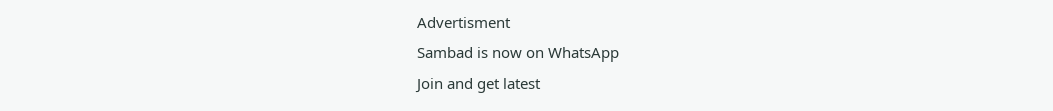Advertisment
Sambad is now on WhatsApp
Join and get latest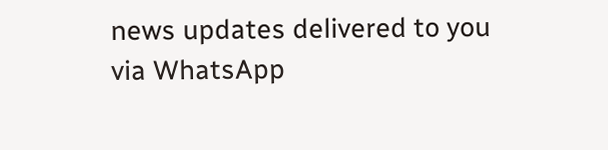news updates delivered to you via WhatsApp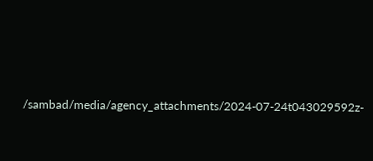/sambad/media/agency_attachments/2024-07-24t043029592z-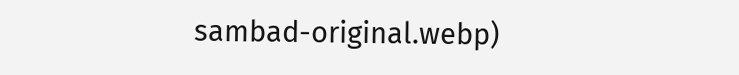sambad-original.webp)